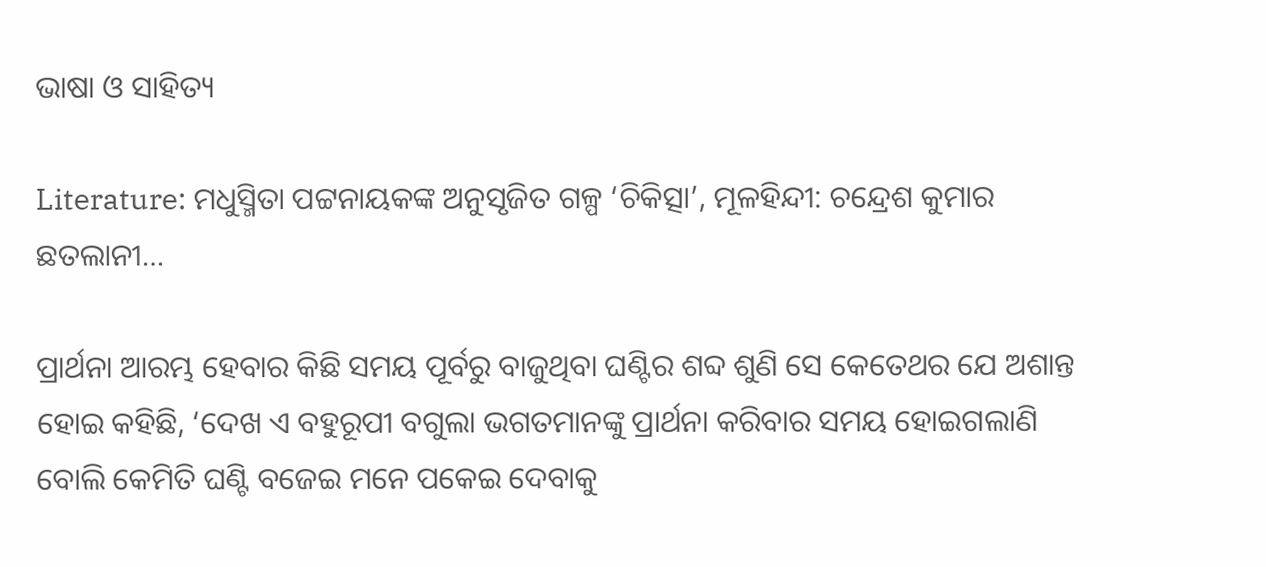ଭାଷା ଓ ସାହିତ୍ୟ

Literature: ମଧୁସ୍ମିତା ପଟ୍ଟନାୟକଙ୍କ ଅନୁସୃଜିତ ଗଳ୍ପ ‘ଚିକିତ୍ସା’, ମୂଳହିନ୍ଦୀ: ଚନ୍ଦ୍ରେଶ କୁମାର ଛତଲାନୀ…

ପ୍ରାର୍ଥନା ଆରମ୍ଭ ହେବାର କିଛି ସମୟ ପୂର୍ବରୁ ବାଜୁଥିବା ଘଣ୍ଟିର ଶବ୍ଦ ଶୁଣି ସେ କେତେଥର ଯେ ଅଶାନ୍ତ ହୋଇ କହିଛି, ‘ଦେଖ ଏ ବହୁରୂପୀ ବଗୁଲା ଭଗତମାନଙ୍କୁ ପ୍ରାର୍ଥନା କରିବାର ସମୟ ହୋଇଗଲାଣି ବୋଲି କେମିତି ଘଣ୍ଟି ବଜେଇ ମନେ ପକେଇ ଦେବାକୁ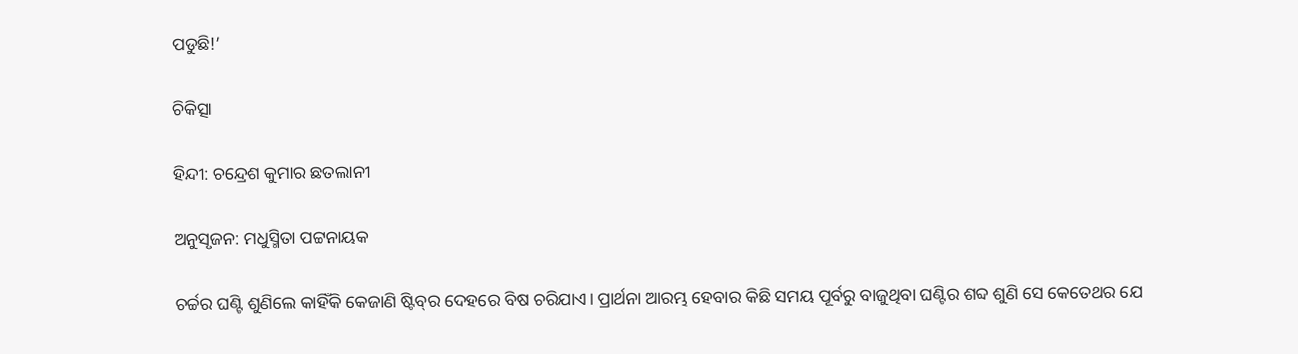ପଡୁଛି!’

ଚିକିତ୍ସା

ହିନ୍ଦୀ: ଚନ୍ଦ୍ରେଶ କୁମାର ଛତଲାନୀ

ଅନୁସୃଜନ: ମଧୁସ୍ମିତା ପଟ୍ଟନାୟକ

ଚର୍ଚ୍ଚର ଘଣ୍ଟି ଶୁଣିଲେ କାହିଁକି କେଜାଣି ଷ୍ଟିବ୍‌ର ଦେହରେ ବିଷ ଚରିଯାଏ। ପ୍ରାର୍ଥନା ଆରମ୍ଭ ହେବାର କିଛି ସମୟ ପୂର୍ବରୁ ବାଜୁଥିବା ଘଣ୍ଟିର ଶବ୍ଦ ଶୁଣି ସେ କେତେଥର ଯେ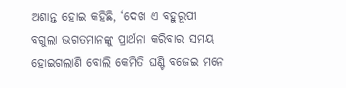ଅଶାନ୍ତ ହୋଇ କହିଛି, ‘ଦେଖ ଏ ବହୁରୂପୀ ବଗୁଲା ଭଗତମାନଙ୍କୁ ପ୍ରାର୍ଥନା କରିବାର ସମୟ ହୋଇଗଲାଣି ବୋଲି କେମିତି ଘଣ୍ଟି ବଜେଇ ମନେ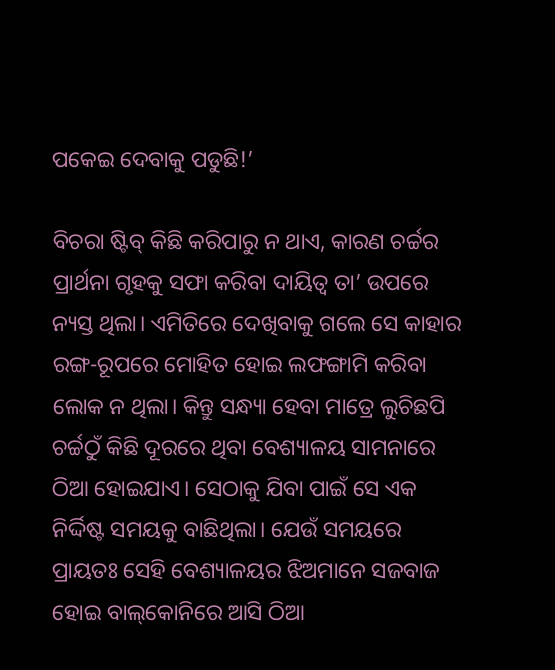ପକେଇ ଦେବାକୁ ପଡୁଛି!’

ବିଚରା ଷ୍ଟିବ୍‌ କିଛି କରିପାରୁ ନ ଥାଏ, କାରଣ ଚର୍ଚ୍ଚର ପ୍ରାର୍ଥନା ଗୃହକୁ ସଫା କରିବା ଦାୟିତ୍ୱ ତା’ ଉପରେ ନ୍ୟସ୍ତ ଥିଲା। ଏମିତିରେ ଦେଖିବାକୁ ଗଲେ ସେ କାହାର ରଙ୍ଗ-ରୂପରେ ମୋହିତ ହୋଇ ଲଫଙ୍ଗାମି କରିବା ଲୋକ ନ ଥିଲା। କିନ୍ତୁ ସନ୍ଧ୍ୟା ହେବା ମାତ୍ରେ ଲୁଚିଛପି ଚର୍ଚ୍ଚଠୁଁ କିଛି ଦୂରରେ ଥିବା ବେଶ୍ୟାଳୟ ସାମନାରେ ଠିଆ ହୋଇଯାଏ। ସେଠାକୁ ଯିବା ପାଇଁ ସେ ଏକ ନିର୍ଦ୍ଦିଷ୍ଟ ସମୟକୁ ବାଛିଥିଲା। ଯେଉଁ ସମୟରେ ପ୍ରାୟତଃ ସେହି ବେଶ୍ୟାଳୟର ଝିଅମାନେ ସଜବାଜ ହୋଇ ବାଲ୍‌କୋନିରେ ଆସି ଠିଆ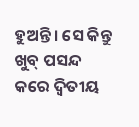ହୁଅନ୍ତି। ସେ କିନ୍ତୁ ଖୁବ୍ ପସନ୍ଦ କରେ ଦ୍ୱିତୀୟ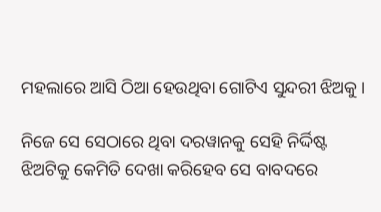ମହଲାରେ ଆସି ଠିଆ ହେଉଥିବା ଗୋଟିଏ ସୁନ୍ଦରୀ ଝିଅକୁ।

ନିଜେ ସେ ସେଠାରେ ଥିବା ଦରୱାନକୁ ସେହି ନିର୍ଦ୍ଦିଷ୍ଟ ଝିଅଟିକୁ କେମିତି ଦେଖା କରିହେବ ସେ ବାବଦରେ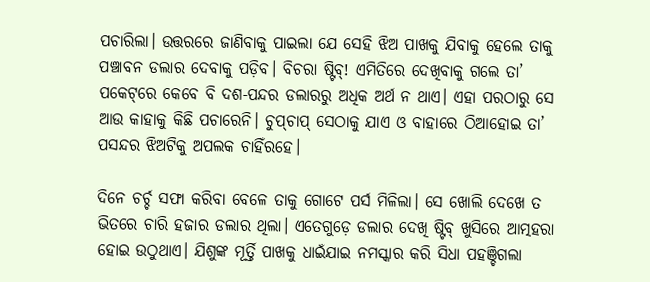ପଚାରିଲା। ଉତ୍ତରରେ ଜାଣିବାକୁ ପାଇଲା ଯେ ସେହି ଝିଅ ପାଖକୁ ଯିବାକୁ ହେଲେ ତାକୁ ପଞ୍ଚାବନ ଡଲାର ଦେବାକୁ ପଡ଼ିବ। ବିଚରା ଷ୍ଟିବ୍‌! ଏମିତିରେ ଦେଖିବାକୁ ଗଲେ ତା’ ପକେଟ୍‌ରେ କେବେ ବି ଦଶ-ପନ୍ଦର ଡଲାରରୁ ଅଧିକ ଅର୍ଥ ନ ଥାଏ। ଏହା ପରଠାରୁ ସେ ଆଉ କାହାକୁ କିଛି ପଚାରେନି। ଚୁପ୍‌ଚାପ୍ ସେଠାକୁ ଯାଏ ଓ ବାହାରେ ଠିଆହୋଇ ତା’ ପସନ୍ଦର ଝିଅଟିକୁ ଅପଲକ ଚାହିଁରହେ।

ଦିନେ ଚର୍ଚ୍ଚ ସଫା କରିବା ବେଳେ ତାକୁ ଗୋଟେ ପର୍ସ ମିଳିଲା। ସେ ଖୋଲି ଦେଖେ ତ ଭିତରେ ଚାରି ହଜାର ଡଲାର ଥିଲା। ଏତେଗୁଡ଼େ ଡଲାର ଦେଖି ଷ୍ଟିବ୍ ଖୁସିରେ ଆତ୍ମହରା ହୋଇ ଉଠୁଥାଏ। ଯିଶୁଙ୍କ ମୂର୍ତ୍ତି ପାଖକୁ ଧାଇଁଯାଇ ନମସ୍କାର କରି ସିଧା ପହଞ୍ଚିଗଲା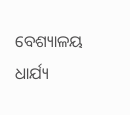ବେଶ୍ୟାଳୟ
ଧାର୍ଯ୍ୟ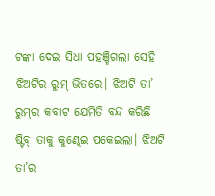ଟଙ୍କା ଦେଇ ସିଧା ପହଞ୍ଚିଗଲା ସେହି ଝିଅଟିର ରୁମ୍ ଭିତରେ। ଝିଅଟି ତା’ ରୁମ୍‌ର କବାଟ ଯେମିତି ବନ୍ଦ କରିଛି ଷ୍ଟିବ୍ ତାକୁ କୁଣ୍ଢେଇ ପକେଇଲା। ଝିଅଟି ତା’ର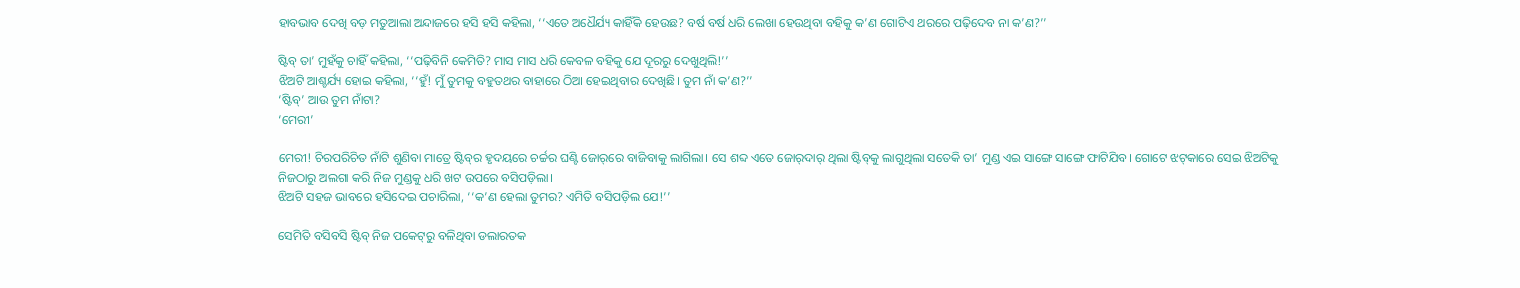ହାବଭାବ ଦେଖି ବଡ଼ ମତୁଆଲା ଅନ୍ଦାଜରେ ହସି ହସି କହିଲା, ‘‘ଏତେ ଅଧୈର୍ଯ୍ୟ କାହିଁକି ହେଉଛ? ବର୍ଷ ବର୍ଷ ଧରି ଲେଖା ହେଉଥିବା ବହିକୁ କ’ଣ ଗୋଟିଏ ଥରରେ ପଢ଼ିଦେବ ନା କ’ଣ?’’

ଷ୍ଟିବ୍ ତା’ ମୁହଁକୁ ଚାହିଁ କହିଲା, ‘‘ପଢ଼ିବିନି କେମିତି? ମାସ ମାସ ଧରି କେବଳ ବହିକୁ ଯେ ଦୂରରୁ ଦେଖୁଥିଲି!’’
ଝିଅଟି ଆଶ୍ଚର୍ଯ୍ୟ ହୋଇ କହିଲା, ‘‘ହୁଁ! ମୁଁ ତୁମକୁ ବହୁତଥର ବାହାରେ ଠିଆ ହେଇଥିବାର ଦେଖିଛି। ତୁମ ନାଁ କ’ଣ?’’
‘ଷ୍ଟିବ୍‌’ ଆଉ ତୁମ ନାଁଟା?
‘ମେରୀ’

ମେରୀ! ଚିରପରିଚିତ ନାଁଟି ଶୁଣିବା ମାତ୍ରେ ଷ୍ଟିବ୍‌ର ହୃଦୟରେ ଚର୍ଚ୍ଚର ଘଣ୍ଟି ଜୋର୍‌ରେ ବାଜିବାକୁ ଲାଗିଲା। ସେ ଶବ୍ଦ ଏତେ ଜୋର୍‌ଦାର୍ ଥିଲା ଷ୍ଟିବ୍‌କୁ ଲାଗୁଥିଲା ସତେକି ତା’ ମୁଣ୍ଡ ଏଇ ସାଙ୍ଗେ ସାଙ୍ଗେ ଫାଟିଯିବ। ଗୋଟେ ଝଟ୍‌କାରେ ସେଇ ଝିଅଟିକୁ ନିଜଠାରୁ ଅଲଗା କରି ନିଜ ମୁଣ୍ଡକୁ ଧରି ଖଟ ଉପରେ ବସିପଡ଼ିଲା।
ଝିଅଟି ସହଜ ଭାବରେ ହସିଦେଇ ପଚାରିଲା, ‘‘କ’ଣ ହେଲା ତୁମର? ଏମିତି ବସିପଡ଼ିଲ ଯେ!’’

ସେମିତି ବସିବସି ଷ୍ଟିବ୍ ନିଜ ପକେଟ୍‌ରୁ ବଳିଥିବା ଡଲାରତକ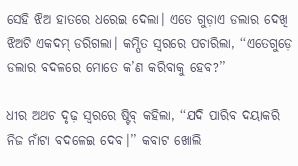ସେହି ଝିଅ ହାତରେ ଧରେଇ ଦେଲା। ଏତେ ଗୁଡ଼ାଏ ଡଲାର ଦେଖି ଝିଅଟି ଏକଦମ୍ ଡରିଗଲା। କମ୍ପିତ ସ୍ୱରରେ ପଚାରିଲା, ‘‘ଏତେଗୁଡ଼େ ଡଲାର ବଦଳରେ ମୋତେ କ’ଣ କରିବାକୁ ହେବ?’’

ଧୀର ଅଥଚ ଦୃଢ଼ ସ୍ୱରରେ ଷ୍ଟିବ୍ କହିଲା, ‘‘ଯଦି ପାରିବ ଦୟାକରି ନିଜ ନାଁଟା ବଦଳେଇ ଦେବ।’’ କବାଟ ଖୋଲି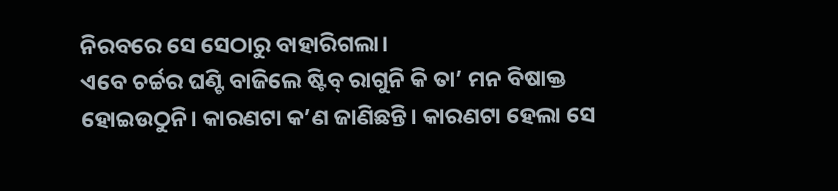ନିରବରେ ସେ ସେଠାରୁ ବାହାରିଗଲା।
ଏବେ ଚର୍ଚ୍ଚର ଘଣ୍ଟି ବାଜିଲେ ଷ୍ଟିବ୍ ରାଗୁନି କି ତା’ ମନ ବିଷାକ୍ତ ହୋଇଉଠୁନି। କାରଣଟା କ’ଣ ଜାଣିଛନ୍ତି। କାରଣଟା ହେଲା ସେ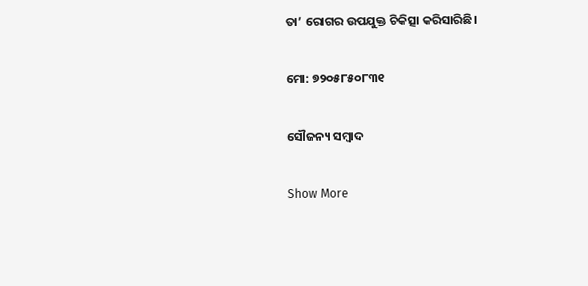ତା’ ରୋଗର ଉପଯୁକ୍ତ ଚିକିତ୍ସା କରିସାରିଛି।

ମୋ: ୭୨୦୫୮୫୦୮୩୧

ସୌଜନ୍ୟ ସମ୍ବାଦ

Show More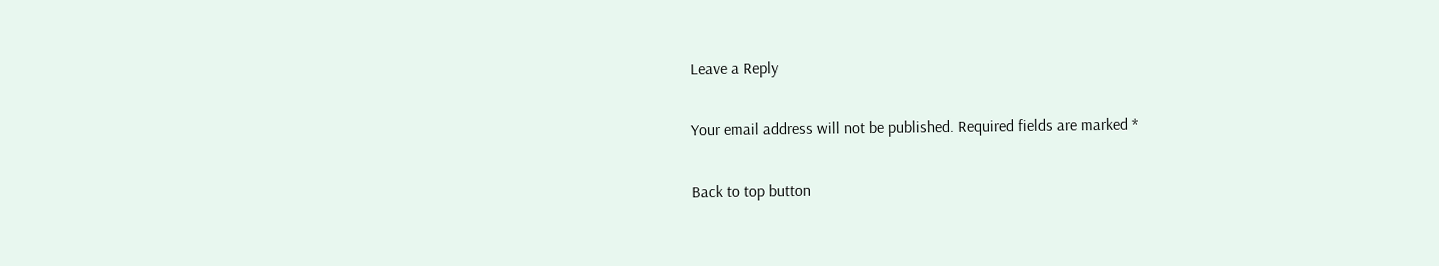Leave a Reply

Your email address will not be published. Required fields are marked *

Back to top button